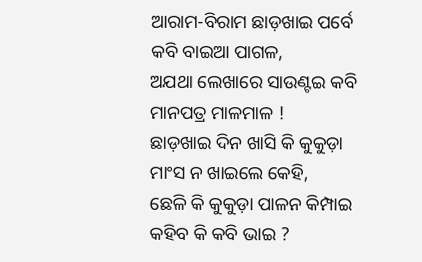ଆରାମ-ବିରାମ ଛାଡ଼ଖାଇ ପର୍ବେ
କବି ବାଇଆ ପାଗଳ,
ଅଯଥା ଲେଖାରେ ସାଉଣ୍ଟଇ କବି
ମାନପତ୍ର ମାଳମାଳ !
ଛାଡ଼ଖାଇ ଦିନ ଖାସି କି କୁକୁଡ଼ା
ମାଂସ ନ ଖାଇଲେ କେହି,
ଛେଳି କି କୁକୁଡ଼ା ପାଳନ କିମ୍ପାଇ
କହିବ କି କବି ଭାଇ ?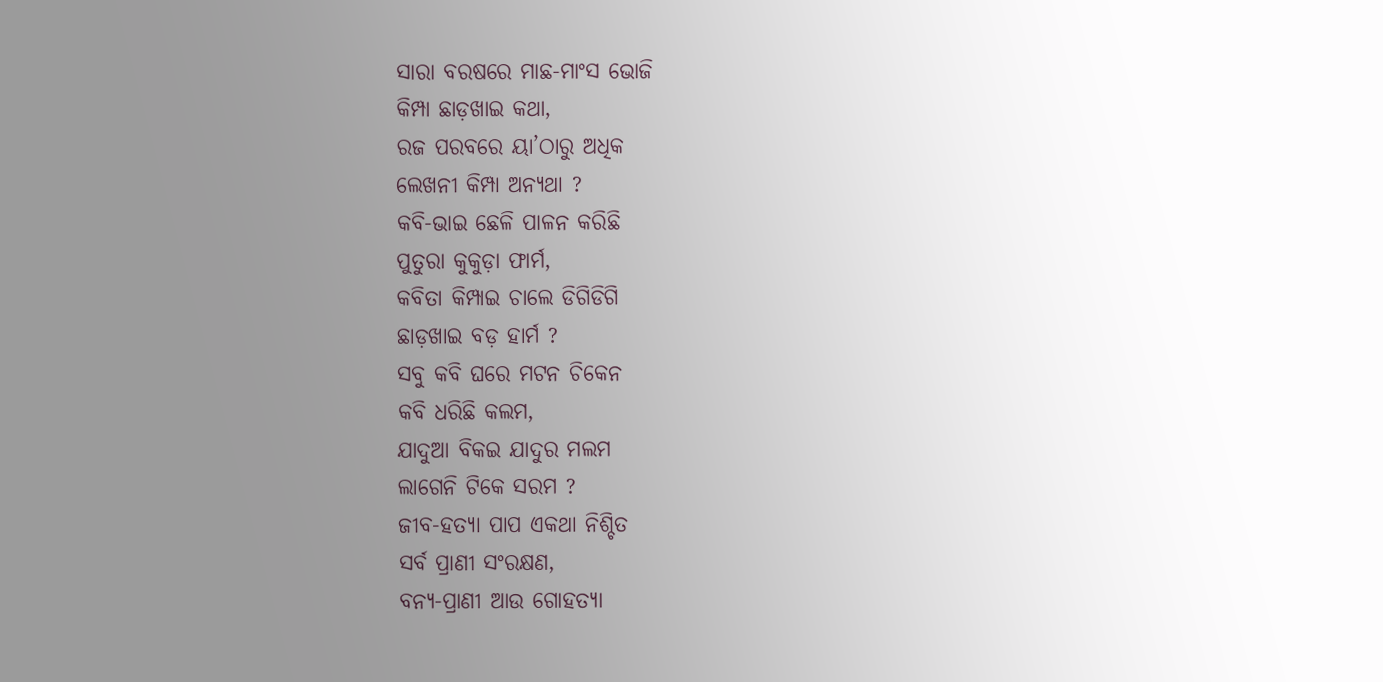ସାରା ବରଷରେ ମାଛ-ମାଂସ ଭୋଜି
କିମ୍ପା ଛାଡ଼ଖାଇ କଥା,
ରଜ ପରବରେ ୟା’ଠାରୁ ଅଧିକ
ଲେଖନୀ କିମ୍ପା ଅନ୍ୟଥା ?
କବି-ଭାଇ ଛେଳି ପାଳନ କରିଛି
ପୁତୁରା କୁକୁଡ଼ା ଫାର୍ମ,
କବିତା କିମ୍ପାଇ ଚାଲେ ଡିଗିଡିଗି
ଛାଡ଼ଖାଇ ବଡ଼ ହାର୍ମ ?
ସବୁ କବି ଘରେ ମଟନ ଚିକେନ
କବି ଧରିଛି କଲମ,
ଯାଦୁଆ ବିକଇ ଯାଦୁର ମଲମ
ଲାଗେନି ଟିକେ ସରମ ?
ଜୀବ-ହତ୍ଯା ପାପ ଏକଥା ନିଶ୍ଚିତ
ସର୍ବ ପ୍ରାଣୀ ସଂରକ୍ଷଣ,
ବନ୍ଯ-ପ୍ରାଣୀ ଆଉ ଗୋହତ୍ୟା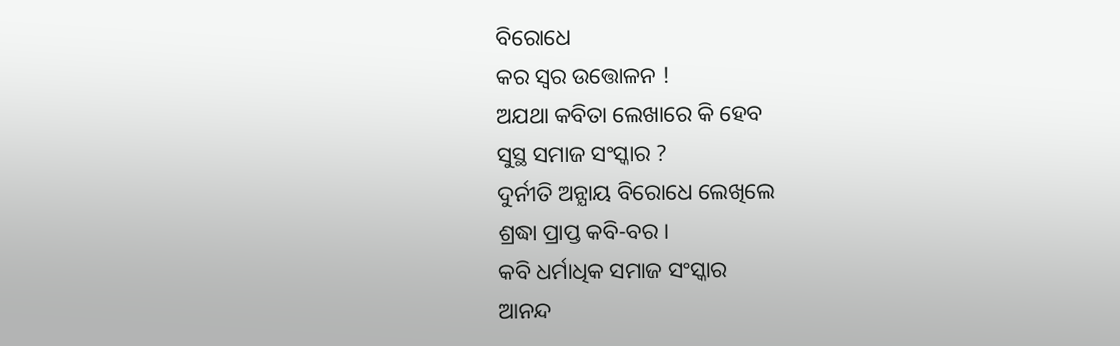ବିରୋଧେ
କର ସ୍ବର ଉତ୍ତୋଳନ !
ଅଯଥା କବିତା ଲେଖାରେ କି ହେବ
ସୁସ୍ଥ ସମାଜ ସଂସ୍କାର ?
ଦୁର୍ନୀତି ଅନ୍ଯାୟ ବିରୋଧେ ଲେଖିଲେ
ଶ୍ରଦ୍ଧା ପ୍ରାପ୍ତ କବି-ବର ।
କବି ଧର୍ମାଧିକ ସମାଜ ସଂସ୍କାର
ଆନନ୍ଦ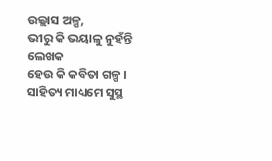ଉଲ୍ଲାସ ଅଳ୍ପ,
ଭୀରୁ କି ଭୟାଳୁ ନୁହଁନ୍ତି ଲେଖକ
ହେଉ କି କବିତା ଗଳ୍ପ ।
ସାହିତ୍ୟ ମାଧ୍ୟମେ ସୁସ୍ଥ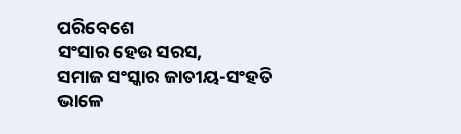ପରିବେଶେ
ସଂସାର ହେଉ ସରସ,
ସମାଜ ସଂସ୍କାର ଜାତୀୟ-ସଂହତି
ଭାଳେ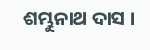ଶମ୍ଭୁନାଥ ଦାସ ।